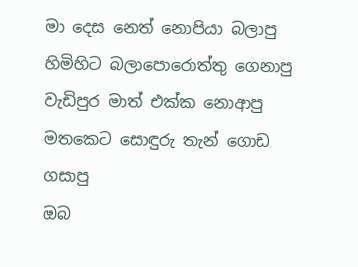මා දෙස නෙත් නොපියා බලාපු
හිමිහිට බලාපොරොත්තු ගෙනාපු
වැඩිපුර මාත් එක්ක නොආපු
මතකෙට සොඳුරු තැන් ගොඩ ගසාපු
ඔබ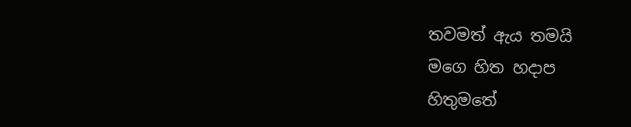තවමත් ඇය තමයි
මගෙ හිත හදාප
හිතුමතේ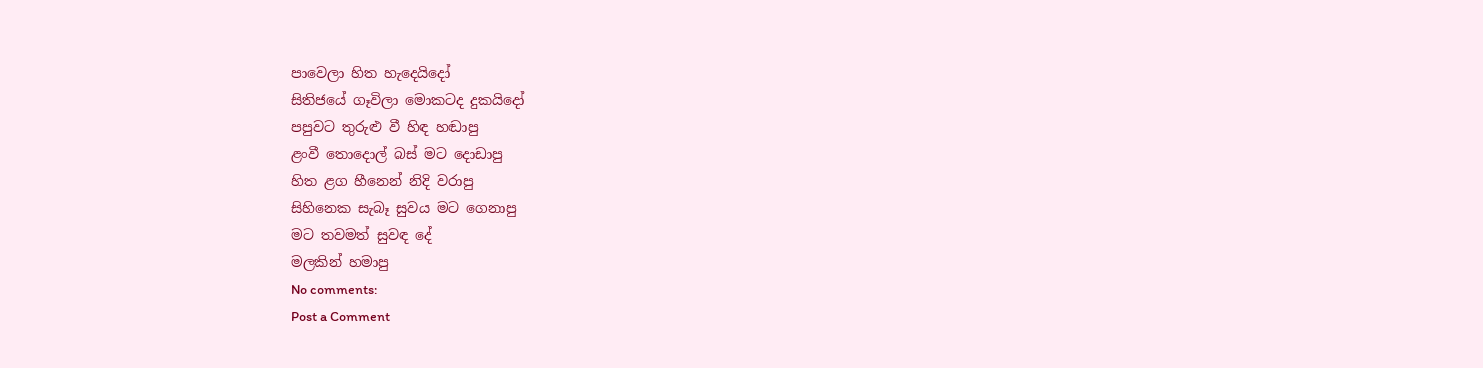පාවෙලා හිත හැදෙයිදෝ
සිතිජයේ ගෑවිලා මොකටද දුකයිදෝ
පපුවට තුරුළු වී හිඳ හඬාපු
ළංවී තොදොල් බස් මට දොඩාපු
හිත ළග හීනෙන් නිදි වරාපු
සිහිනෙක සැබෑ සුවය මට ගෙනාපු
මට තවමත් සුවඳ දේ
මලකින් හමාපු
No comments:
Post a Comment